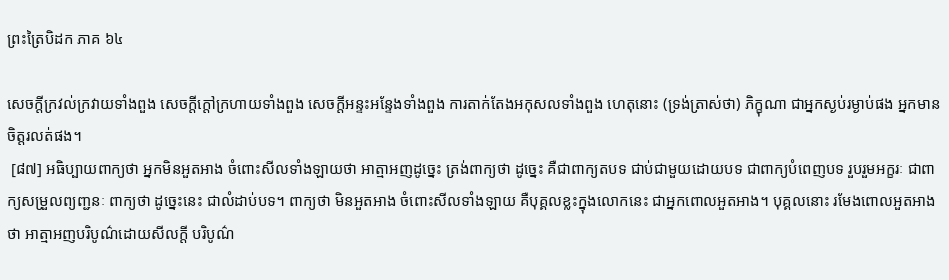ព្រះត្រៃបិដក ភាគ ៦៤

សេចក្តីក្រវល់ក្រវាយទាំងពួង សេចក្តីក្តៅក្រហាយទាំងពួង សេចក្តីអន្ទះអន្ទែងទាំងពួង ការតាក់តែងអកុសលទាំងពួង ហេតុនោះ (ទ្រង់ត្រាស់ថា) ភិក្ខុណា ជាអ្នកស្ងប់រម្ងាប់ផង អ្នកមានចិត្តរលត់ផង។
 [៨៧] អធិប្បាយពាក្យថា អ្នកមិនអួតអាង ចំពោះសីលទាំងឡាយថា អាត្មាអញដូច្នេះ ត្រង់ពាក្យថា ដូច្នេះ គឺជាពាក្យតបទ ជាប់ជាមួយដោយបទ ជាពាក្យបំពេញបទ រួបរួមអក្ខរៈ ជាពាក្យសម្រួលព្យញ្ជនៈ ពាក្យថា ដូច្នេះនេះ ជាលំដាប់បទ។ ពាក្យថា មិនអួតអាង ចំពោះសីលទាំងឡាយ គឺបុគ្គលខ្លះក្នុងលោកនេះ ជាអ្នកពោលអួតអាង។ បុគ្គលនោះ រមែងពោលអួតអាងថា អាត្មាអញបរិបូណ៌ដោយសីលក្តី បរិបូណ៌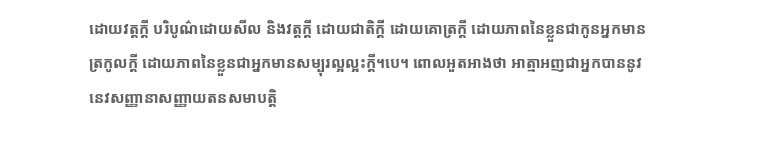ដោយវត្តក្តី បរិបូណ៌ដោយសីល និងវត្តក្តី ដោយជាតិក្តី ដោយគោត្រក្តី ដោយភាពនៃខ្លួនជាកូនអ្នកមានត្រកូលក្តី ដោយភាពនៃខ្លួនជាអ្នកមានសម្បុរល្អល្អះក្តី។បេ។ ពោលអួតអាងថា អាត្មាអញជាអ្នកបាននូវនេវសញ្ញានាសញ្ញាយតនសមាបត្តិ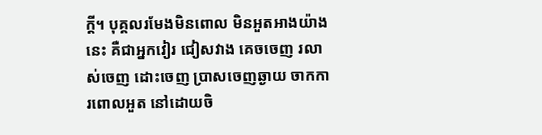ក្តី។ បុគ្គលរមែងមិនពោល មិនអួតអាងយ៉ាងនេះ គឺជាអ្នកវៀរ ជៀសវាង គេចចេញ រលាស់ចេញ ដោះចេញ បា្រសចេញឆ្ងាយ ចាកការពោលអួត នៅដោយចិ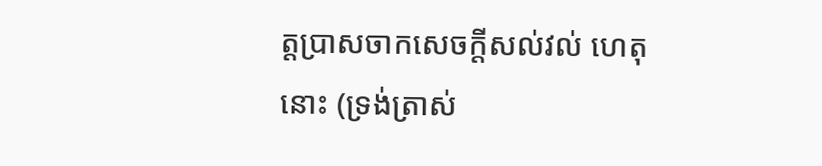ត្តបា្រសចាកសេចក្តីសល់វល់ ហេតុនោះ (ទ្រង់ត្រាស់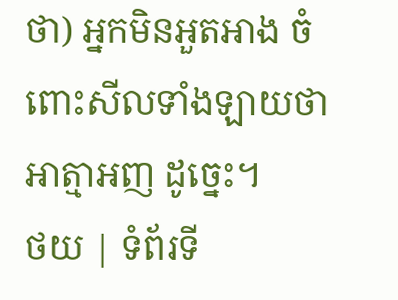ថា) អ្នកមិនអួតអាង ចំពោះសីលទាំងឡាយថា អាត្មាអញ ដូច្នេះ។
ថយ | ទំព័រទី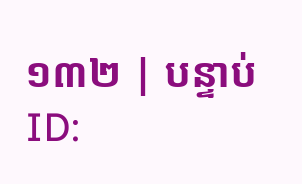១៣២ | បន្ទាប់
ID: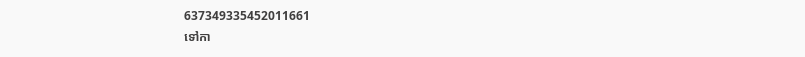637349335452011661
ទៅកា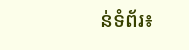ន់ទំព័រ៖